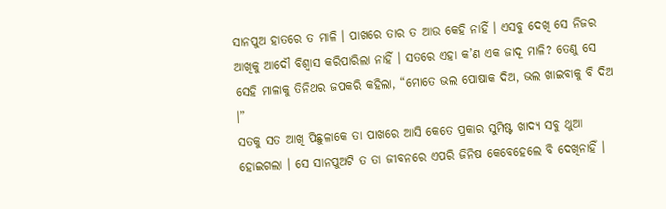ସାନପୁଅ ହାତରେ ତ ମାଳି । ପାଖରେ ତାର ତ ଆଉ କେହି ନାହିଁ । ଏସବୁ ଦେଖି ସେ ନିଜର ଆଖିକୁ ଆଦୌ ବିଶ୍ୱାସ କରିପାରିଲା ନାହିଁ । ସତରେ ଏହା କ’ଣ ଏକ ଜାଦୂ ମାଳି? ତେଣୁ ସେ ସେହି ମାଳାକୁ ତିନିଥର ଜପକରି କହିଲା, “ମୋତେ ଭଲ ପୋଷାକ ଦିଅ, ଭଲ ଖାଇବାକୁ ବି ଦିଅ ।”
ସତକୁ ସତ ଆଖି ପିଛୁଳାକେ ତା ପାଖରେ ଆସି କେତେ ପ୍ରକାର ସୁମିଷ୍ଟ ଖାଦ୍ୟ ସବୁ ଥୁଆ ହୋଇଗଲା । ସେ ସାନପୁଅଟି ତ ତା ଜୀବନରେ ଏପରି ଜିନିଷ କେବେହେଲେ ବି ଦେଖିନାହିଁ ।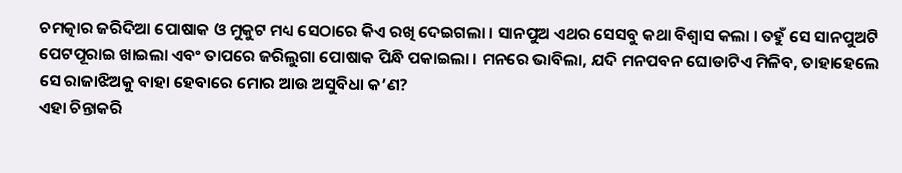ଚମତ୍କାର ଜରିଦିଆ ପୋଷାକ ଓ ମୁକୁଟ ମଧ୍ୟ ସେଠାରେ କିଏ ରଖି ଦେଇଗଲା । ସାନପୁଅ ଏଥର ସେସବୁ କଥା ବିଶ୍ୱାସ କଲା । ତହୁଁ ସେ ସାନପୁଅଟି ପେଟପୂରାଇ ଖାଇଲା ଏବଂ ତାପରେ ଜରିଲୁଗା ପୋଷାକ ପିନ୍ଧି ପକାଇଲା । ମନରେ ଭାବିଲା, ଯଦି ମନପବନ ଘୋଡାଟିଏ ମିଳିବ, ତାହାହେଲେ ସେ ରାଜାଝିଅକୁ ବାହା ହେବାରେ ମୋର ଆଉ ଅସୁବିଧା କ’ଣ?
ଏହା ଚିନ୍ତାକରି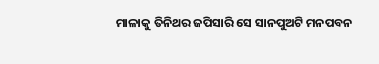ମାଳାକୁ ତିନିଥର ଜପିସାରି ସେ ସାନପୁଅଟି ମନପବନ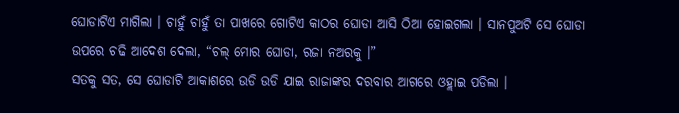ଘୋଡାଟିଏ ମାଗିଲା । ଚାହୁଁ ଚାହୁଁ ତା ପାଖରେ ଗୋଟିଏ କାଠର ଘୋଡା ଆସି ଠିଆ ହୋଇଗଲା । ସାନପୁଅଟି ସେ ଘୋଡା ଉପରେ ଚଢି ଆଦେଶ ଦେଲା, “ଚଲ୍ ମୋର ଘୋଡା, ରଜା ନଅରକୁ ।”
ସତକୁ ସତ, ସେ ଘୋଡାଟି ଆକାଶରେ ଉଡି ଉଡି ଯାଇ ରାଜାଙ୍କର ଦରବାର ଆଗରେ ଓହ୍ଲାଇ ପଡିଲା ।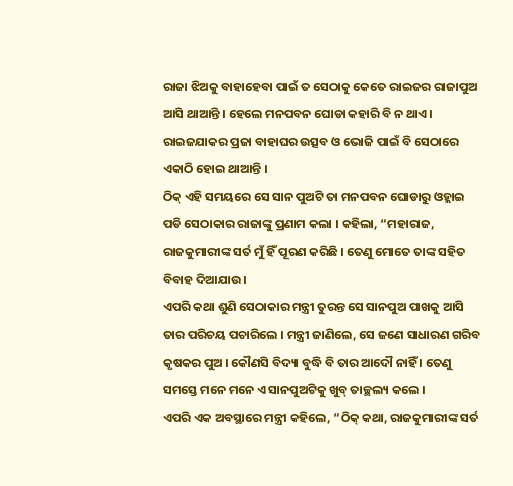ରାଜା ଝିଅକୁ ବାହାହେବା ପାଇଁ ତ ସେଠାକୁ କେତେ ରାଇଜର ରାଜାପୁଅ ଆସି ଥାଆନ୍ତି । ହେଲେ ମନପବନ ଘୋଡା କହାରି ବି ନ ଥାଏ । ରାଇଜଯାକର ପ୍ରଜା ବାହାଘର ଉତ୍ସବ ଓ ଭୋଜି ପାଇଁ ବି ସେଠାରେ ଏକାଠି ହୋଇ ଥାଆନ୍ତି ।
ଠିକ୍ ଏହି ସମୟରେ ସେ ସାନ ପୁଅଟି ତା ମନପବନ ଘୋଡାରୁ ଓହ୍ଲାଇ ପଡି ସେଠାକାର ରାଜାଙ୍କୁ ପ୍ରଣାମ କଲା । କହିଲା, “ମହାରାଜ, ରାଜକୁମାରୀଙ୍କ ସର୍ତ ମୁଁ ହିଁ ପୂରଣ କରିଛି । ତେଣୁ ମୋତେ ତାଙ୍କ ସହିତ ବିବାହ ଦିଆଯାଉ ।
ଏପରି କଥା ଶୁଣି ସେଠାକାର ମନ୍ତ୍ରୀ ତୁରନ୍ତ ସେ ସାନପୁଅ ପାଖକୁ ଆସି ତାର ପରିଚୟ ପଚାରିଲେ । ମନ୍ତ୍ରୀ ଜାଣିଲେ, ସେ ଜଣେ ସାଧାରଣ ଗରିବ କୃଷକର ପୁଅ । କୌଣସି ବିଦ୍ୟା ବୁଦ୍ଧି ବି ତାର ଆଦୌ ନାହିଁ । ତେଣୁ ସମସ୍ତେ ମନେ ମନେ ଏ ସାନପୁଅଟିକୁ ଖୁବ୍ ତାଚ୍ଛଲ୍ୟ କଲେ ।
ଏପରି ଏକ ଅବସ୍ଥାରେ ମନ୍ତ୍ରୀ କହିଲେ, “ଠିକ୍ କଥା, ରାଜକୁମାରୀଙ୍କ ସର୍ତ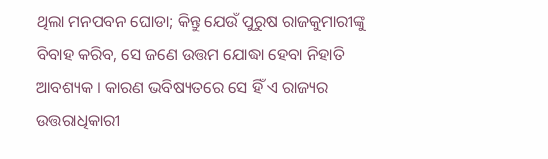ଥିଲା ମନପବନ ଘୋଡା; କିନ୍ତୁ ଯେଉଁ ପୁରୁଷ ରାଜକୁମାରୀଙ୍କୁ ବିବାହ କରିବ, ସେ ଜଣେ ଉତ୍ତମ ଯୋଦ୍ଧା ହେବା ନିହାତି ଆବଶ୍ୟକ । କାରଣ ଭବିଷ୍ୟତରେ ସେ ହିଁ ଏ ରାଜ୍ୟର ଉତ୍ତରାଧିକାରୀ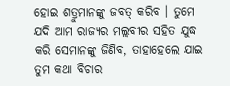ହୋଇ ଶତ୍ରୁମାନଙ୍କୁ ଜବତ୍ କରିବ । ତୁମେ ଯଦି ଆମ ରାଜ୍ୟର ମଲ୍ଲବୀର ସହିତ ଯୁଦ୍ଧ କରି ସେମାନଙ୍କୁ ଜିଣିବ, ତାହାହେଲେ ଯାଇ ତୁମ କଥା ବିଚାର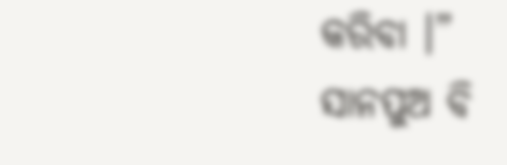କରିବା ।”
ସାନପୁଅ ବି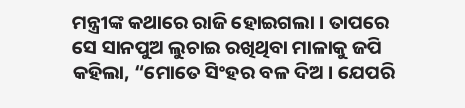ମନ୍ତ୍ରୀଙ୍କ କଥାରେ ରାଜି ହୋଇଗଲା । ତାପରେ ସେ ସାନପୁଅ ଲୁଚାଇ ରଖିଥିବା ମାଳାକୁ ଜପି କହିଲା, “ମୋତେ ସିଂହର ବଳ ଦିଅ । ଯେପରି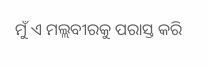ମୁଁ ଏ ମଲ୍ଲବୀରକୁ ପରାସ୍ତ କରି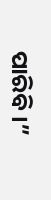ପାରିବି ।”